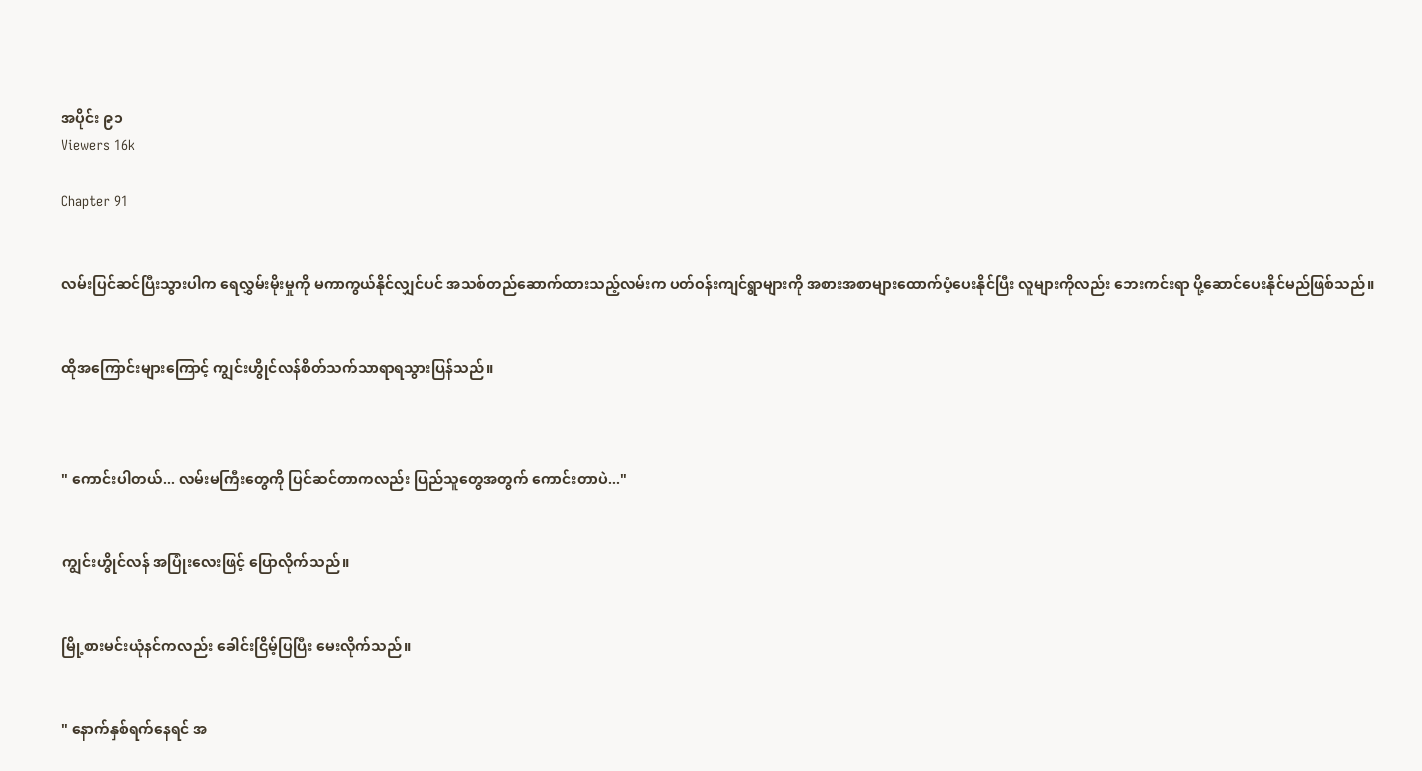အပိုင်း ၉၁
Viewers 16k

Chapter 91


လမ်းပြင်ဆင်ပြီးသွားပါက ရေလွှမ်းမိုးမှုကို မကာကွယ်နိုင်လျှင်ပင် အသစ်တည်ဆောက်ထားသည့်လမ်းက ပတ်ဝန်းကျင်ရွာများကို အစားအစာများထောက်ပံ့ပေးနိုင်ပြီး လူများကိုလည်း ဘေးကင်းရာ ပို့ဆောင်ပေးနိုင်မည်ဖြစ်သည်။


ထိုအကြောင်းများကြောင့် ကျွင်းဟွိုင်လန်စိတ်သက်သာရာရသွားပြန်သည်။



" ကောင်းပါတယ်... လမ်းမကြီးတွေကို ပြင်ဆင်တာကလည်း ပြည်သူတွေအတွက် ကောင်းတာပဲ..."


ကျွင်းဟွိုင်လန် အပြုံးလေးဖြင့် ပြောလိုက်သည်။


မြို့စားမင်းယုံနင်ကလည်း ခေါင်းငြိမ့်ပြပြီး မေးလိုက်သည်။


" နောက်နှစ်ရက်နေရင် အ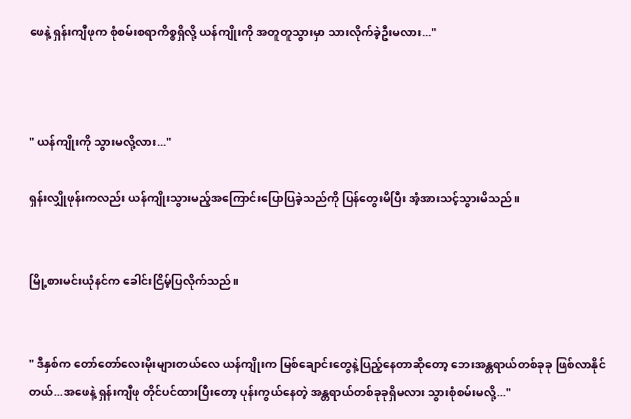ဖေနဲ့ ရှန်းကျီဖုက စုံစမ်းစရာကိစ္စရှိလို့ ယန်ကျိုးကို အတူတူသွားမှာ သားလိုက်ခဲ့ဦးမလား..."



" ယန်ကျိုးကို သွားမလို့လား..."

ရှန်းလျှိုဖုန်းကလည်း ယန်ကျိုးသွားမည့်အကြောင်းပြောပြခဲ့သည်ကို ပြန်တွေးမိပြီး အံ့အားသင့်သွားမိသည်။


မြို့စားမင်းယုံနင်က ခေါင်းငြိမ့်ပြလိုက်သည်။


" ဒီနှစ်က တော်တော်လေးမိုးများတယ်လေ ယန်ကျိုးက မြစ်ချောင်းတွေနဲ့ပြည့်နေတာဆိုတော့ ဘေးအန္တရာယ်တစ်ခုခု ဖြစ်လာနိုင်တယ်...အဖေနဲ့ ရှန်းကျီဖု တိုင်ပင်ထားပြီးတော့ ပုန်းကွယ်နေတဲ့ အန္တရာယ်တစ်ခုခုရှိမလား သွားစုံစမ်းမလို့..."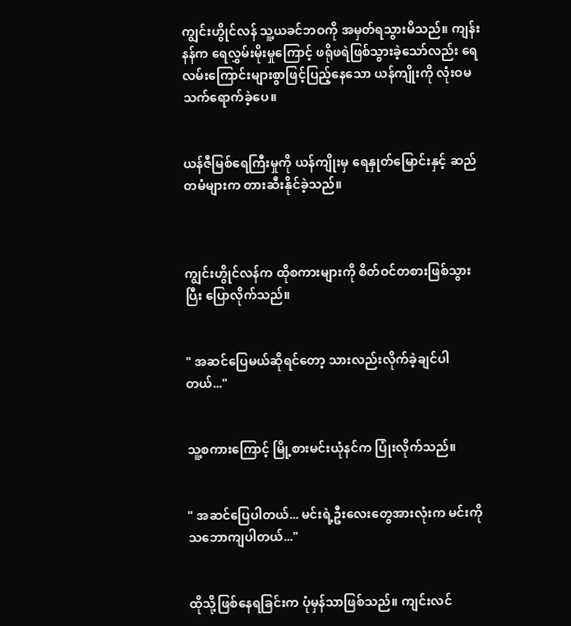ကျွင်းဟွိုင်လန် သူ့ယခင်ဘဝကို အမှတ်ရသွားမိသည်။ ကျန်းနန်က ရေလွှမ်းမိုးမှုကြောင့် ဖရိုဖရဲဖြစ်သွားခဲ့သော်လည်း ရေလမ်းကြောင်းများစွာဖြင့်ပြည့်နေသော ယန်ကျိုးကို လုံးဝမသက်ရောက်ခဲ့ပေ။


ယန်ဇီမြစ်ရေကြီးမှုကို ယန်ကျိုးမှ ရေနှုတ်မြောင်းနှင့် ဆည်တမံများက တားဆီးနိုင်ခဲ့သည်။



ကျွင်းဟွိုင်လန်က ထိုစကားများကို စိတ်ဝင်တစားဖြစ်သွားပြီး ပြောလိုက်သည်။


" အဆင်ပြေမယ်ဆိုရင်တော့ သားလည်းလိုက်ခဲ့ချင်ပါတယ်..."


သူ့စကားကြောင့် မြို့စားမင်းယုံနင်က ပြုံးလိုက်သည်။


" အဆင်ပြေပါတယ်... မင်းရဲ့ဦးလေးတွေအားလုံးက မင်းကိုသဘောကျပါတယ်..."


ထိုသို့ဖြစ်နေရခြင်းက ပုံမှန်သာဖြစ်သည်။ ကျင်းလင်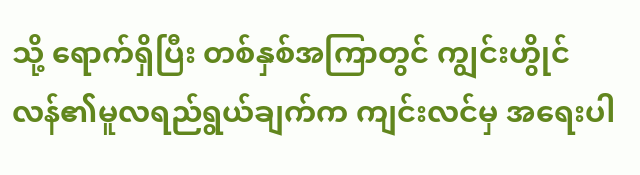သို့ ရောက်ရှိပြီး တစ်နှစ်အကြာတွင် ကျွင်းဟွိုင်လန်၏မူလရည်ရွယ်ချက်က ကျင်းလင်မှ အရေးပါ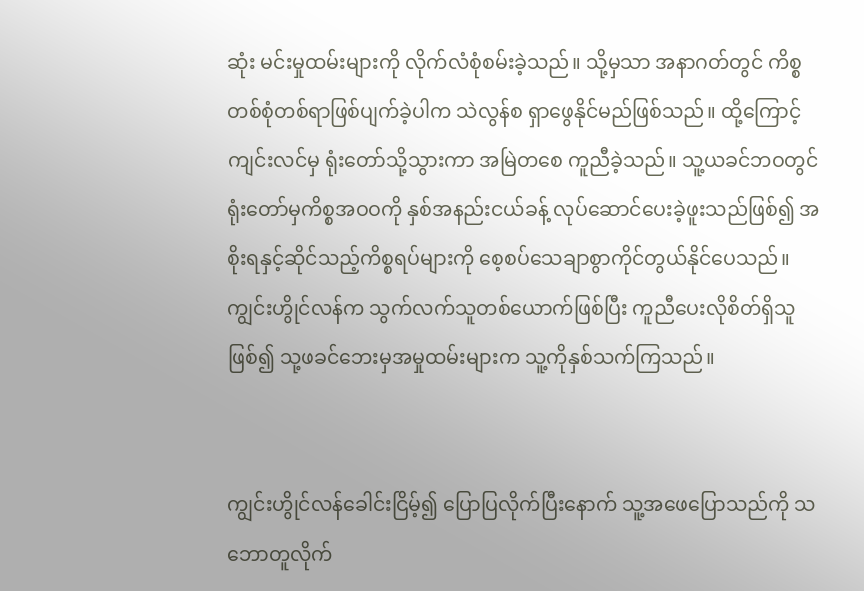ဆုံး မင်းမှုထမ်းများကို လိုက်လံစုံစမ်းခဲ့သည်။ သို့မှသာ အနာဂတ်တွင် ကိစ္စတစ်စုံတစ်ရာဖြစ်ပျက်ခဲ့ပါက သဲလွန်စ ရှာဖွေနိုင်မည်ဖြစ်သည်။ ထို့ကြောင့် ကျင်းလင်မှ ရုံးတော်သို့သွားကာ အမြဲတစေ ကူညီခဲ့သည်။ သူ့ယခင်ဘဝတွင် ရုံးတော်မှကိစ္စအဝဝကို နှစ်အနည်းငယ်ခန့် လုပ်ဆောင်ပေးခဲ့ဖူးသည်ဖြစ်၍ အစိုးရနှင့်ဆိုင်သည့်ကိစ္စရပ်များကို စေ့စပ်သေချာစွာကိုင်တွယ်နိုင်ပေသည်။ ကျွင်းဟွိုင်လန်က သွက်လက်သူတစ်ယောက်ဖြစ်ပြီး ကူညီပေးလိုစိတ်ရှိသူဖြစ်၍ သု့ဖခင်ဘေးမှအမှုထမ်းများက သူ့ကိုနှစ်သက်ကြသည်။


ကျွင်းဟွိုင်လန်ခေါင်းငြိမ့်၍ ပြောပြလိုက်ပြီးနောက် သူ့အဖေပြောသည်ကို သဘောတူလိုက်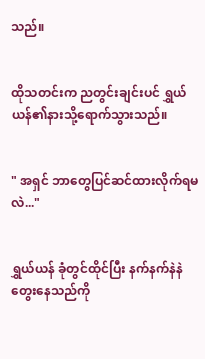သည်။


ထိုသတင်းက ညတွင်းချင်းပင် ရွှယ်ယန်၏နားသို့ရောက်သွားသည်။


" အရှင် ဘာတွေပြင်ဆင်ထားလိုက်ရမလဲ..."


ရွှယ်ယန် ခုံတွင်ထိုင်ပြီး နက်နက်နဲနဲတွေးနေသည်ကို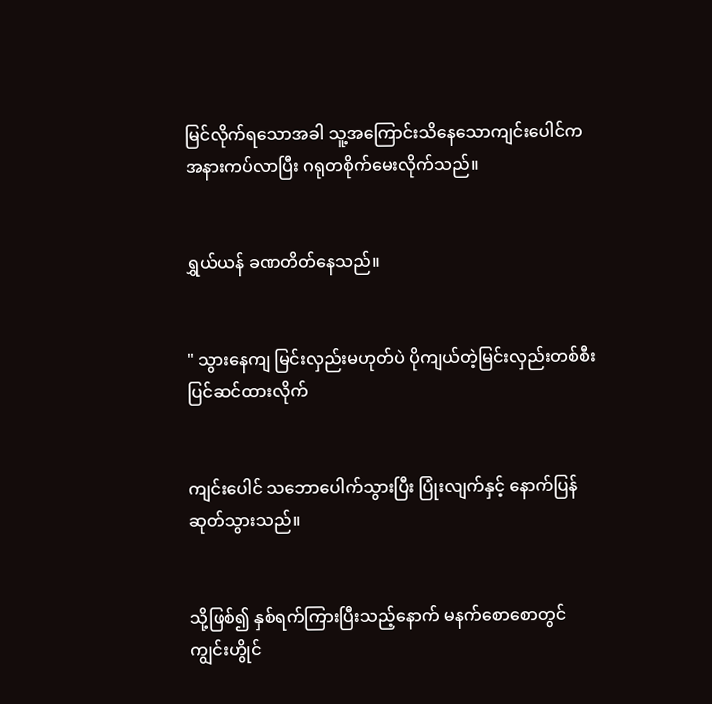မြင်လိုက်ရသောအခါ သူ့အကြောင်းသိနေသောကျင်းပေါင်က အနားကပ်လာပြီး ဂရုတစိုက်မေးလိုက်သည်။


ရွှယ်ယန် ခဏတိတ်နေသည်။


" သွားနေကျ မြင်းလှည်းမဟုတ်ပဲ ပိုကျယ်တဲ့မြင်းလှည်းတစ်စီး ပြင်ဆင်ထားလိုက်


ကျင်းပေါင် သဘောပေါက်သွားပြီး ‌ပြုံးလျက်နှင့် နောက်ပြန်ဆုတ်သွားသည်။


သို့ဖြစ်၍ နှစ်ရက်ကြားပြီးသည့်နောက် မနက်စောစောတွင် ကျွင်းဟွိုင်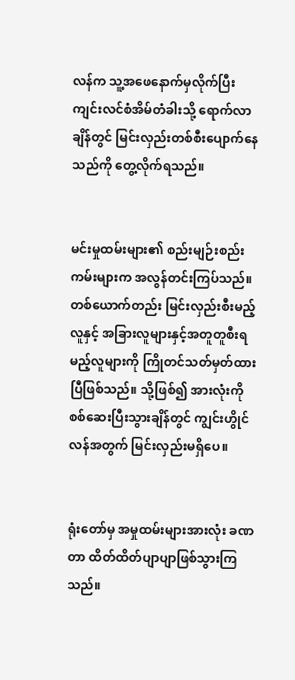လန်က သူ့အဖေနောက်မှလိုက်ပြီး ကျင်းလင်စံအိမ်တံခါးသို့ ရောက်လာချိန်တွင် မြင်းလှည်းတစ်စီးပျောက်နေသည်ကို တွေ့လိုက်ရသည်။


မင်းမှုထမ်းများ၏ စည်းမျဉ်းစည်းကမ်းများက အလွန်တင်းကြပ်သည်။ တစ်ယောက်တည်း မြင်းလှည်းစီးမည့်လူနှင့် အခြားလူများနှင့်အတူတူစီးရမည့်လူများကို ကြိုတင်သတ်မှတ်ထားပြီဖြစ်သည်။ သို့ဖြစ်၍ အားလုံးကို စစ်ဆေးပြီးသွားချိန်တွင် ကျွင်းဟွိုင်လန်အတွက် မြင်းလှည်းမရှိပေ။


ရုံးတော်မှ အမှုထမ်းများအားလုံး ခဏတာ ထိတ်ထိတ်ပျာပျာဖြစ်သွားကြသည်။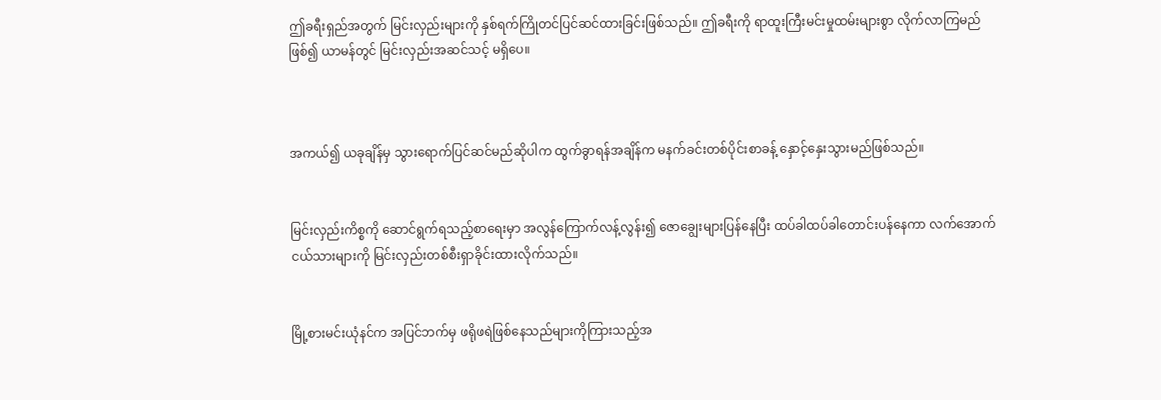ဤခရီးရှည်အတွက် မြင်းလှည်းများကို နှစ်ရက်ကြိုတင်ပြင်ဆင်ထားခြင်းဖြစ်သည်။ ဤခရီးကို ရာထူးကြီးမင်းမှုထမ်းများစွာ လိုက်လာကြမည်ဖြစ်၍ ယာမန်တွင် မြင်းလှည်းအဆင်သင့် မရှိပေ။



အကယ်၍ ယခုချိန်မှ သွားရောက်ပြင်ဆင်မည်ဆိုပါက ထွက်ခွာရန်အချိန်က မနက်ခင်းတစ်ပိုင်းစာခန့် နှောင့်နှေးသွားမည်ဖြစ်သည်။


မြင်းလှည်းကိစ္စကို ဆောင်ရွက်ရသည့်စာရေးမှာ အလွန်ကြောက်လန့်လွန်း၍ ဇောချွေးများပြန်နေပြီး ထပ်ခါထပ်ခါတောင်းပန်နေကာ လက်အောက်ငယ်သားများကို မြင်းလှည်းတစ်စီးရှာခိုင်းထားလိုက်သည်။


မြို့စားမင်းယုံနင်က အပြင်ဘက်မှ ဖရိုဖရဲဖြစ်နေသည်များကိုကြားသည့်အ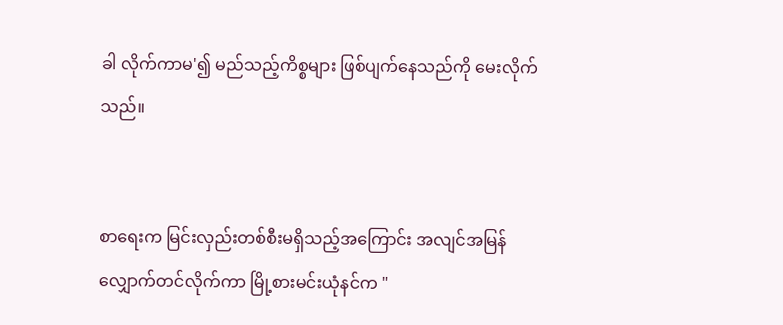ခါ လိုက်ကာမ'၍ မည်သည့်ကိစ္စများ ဖြစ်ပျက်နေသည်ကို မေးလိုက်သည်။


စာရေးက မြင်းလှည်းတစ်စီးမရှိသည့်အကြောင်း အလျင်အမြန်လျှောက်တင်လိုက်ကာ မြို့စားမင်းယုံနင်က "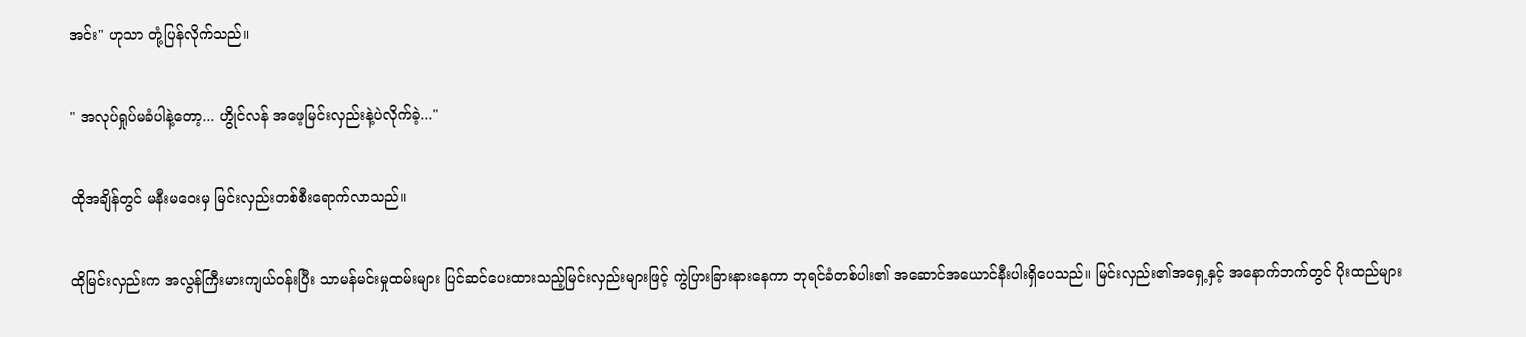အင်း" ဟုသာ တုံ့ပြန်လိုက်သည်။


" အလုပ်ရှုပ်မခံပါနဲ့တော့... ဟွိုင်လန် အဖေ့မြင်းလှည်းနဲ့ပဲလိုက်ခဲ့..."


ထိုအချိန်တွင် မနီးမဝေးမှ မြင်းလှည်းတစ်စီးရောက်လာသည်။


ထိုမြင်းလှည်းက အလွန်ကြီးမားကျယ်ဝန်းပြီး သာမန်မင်းမှုထမ်းများ ပြင်ဆင်ပေးထားသည့်မြင်းလှည်းများဖြင့် ကွဲပြားခြား‌နားနေကာ ဘုရင်ခံတစ်‌ပါး၏ အဆောင်အယောင်နီးပါးရှိပေသည်။ မြင်းလှည်း၏အရှေ့နှင့် အနောက်ဘက်တွင် ပိုးထည်များ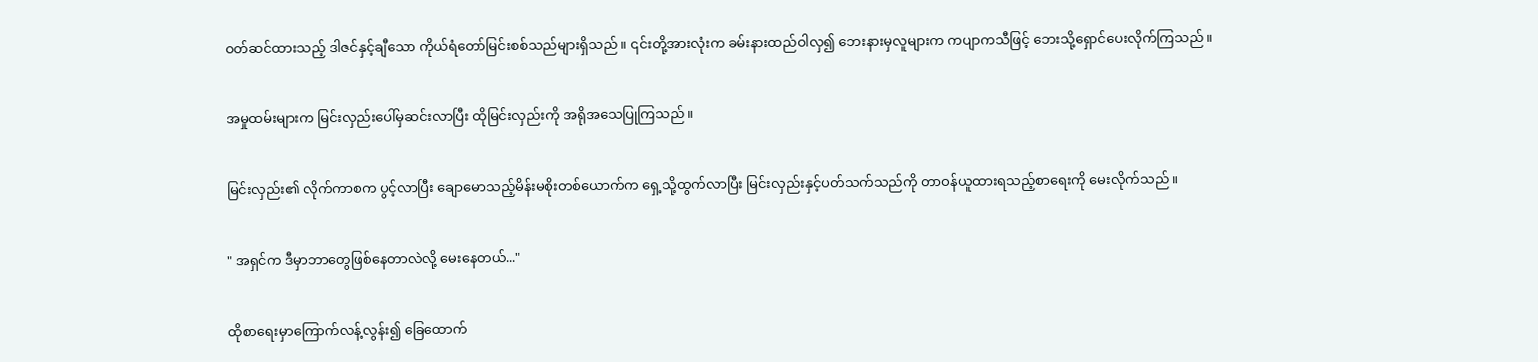ဝတ်ဆင်ထားသည့် ဒါဇင်နှင့်ချီသော ကိုယ်ရံတော်မြင်းစစ်သည်များရှိသည်။ ၎င်းတို့အားလုံးက ခမ်းနားထည်ဝါလှ၍ ဘေးနားမှလူများက ကပျာကသီဖြင့် ဘေးသို့ရှောင်ပေးလိုက်ကြသည်။


အမှုထမ်းများက မြင်းလှည်းပေါ်မှဆင်းလာပြီး ထိုမြင်းလှည်းကို အရိုအသေပြုကြသည်။


မြင်းလှည်း၏ လိုက်ကာစက ပွင့်လာပြီး ချောမောသည့်မိန်းမစိုးတစ်ယောက်က ရှေ့သို့ထွက်လာပြီး မြင်းလှည်းနှင့်ပတ်သက်သည်ကို တာဝန်ယူထားရသည့်စာရေးကို မေးလိုက်သည်။


" အရှင်က ဒီမှာဘာတွေဖြစ်နေတာလဲလို့ မေးနေတယ်..."


ထိုစာရေးမှာကြောက်လန့်လွန်း၍ ခြေထောက်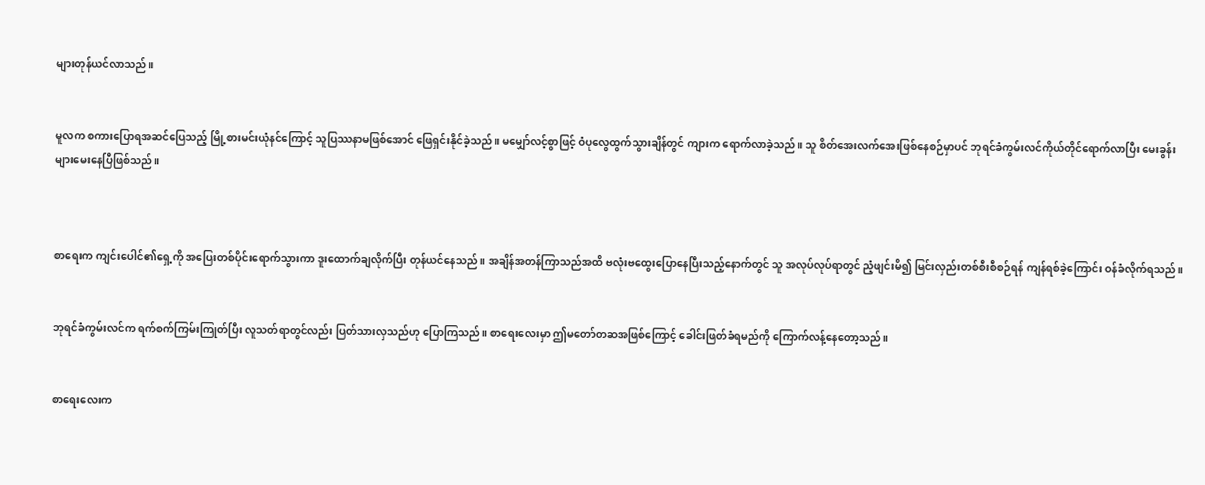များတုန်ယင်လာသည်။


မူလက စကားပြောရအဆင်ပြေသည့် မြို့စားမင်းယုံနင်ကြောင့် သူပြဿနာမဖြစ်အောင် ဖြေရှင်းနိုင်ခဲ့သည်။ မမျှော်လင့်စွာဖြင့် ‌ဝံပုလွေထွက်သွားချိန်တွင် ကျားက ရောက်လာခဲ့သည်။ သူ စိတ်အေးလက်အေးဖြစ်နေစဉ်မှာပင် ဘုရင်ခံကွမ်းလင်ကိုယ်တိုင်ရောက်လာပြီး မေးခွန်းများမေးနေပြီဖြစ်သည်။



စာရေးက ကျင်းပေါင်၏ရှေ့ကို အပြေးတစ်ပိုင်းရောက်သွားကာ ဒူးထောက်ချလိုက်ပြီး တုန်ယင်နေသည်။ အချိန်အတန်ကြာသည်အထိ ဗလုံးဗထွေးပြောနေပြီးသည့်နောက်တွင် သူ အလုပ်လုပ်ရာတွင် ညံ့ဖျင်းမိ၍ မြင်းလှည်းတစ်စီးစီစဉ်ရန် ကျန်ရစ်ခဲ့ကြောင်း ဝန်ခံလိုက်ရသည်။


ဘုရင်ခံကွမ်းလင်က ရက်စက်ကြမ်းကြုတ်ပြီး လူသတ်ရာတွင်လည်း ပြတ်သားလှသည်ဟု ပြောကြသည်။ စာရေးလေးမှာ ဤမတော်တဆအဖြစ်ကြောင့် ခေါင်းဖြတ်ခံရမည်ကို ကြောက်လန့်နေတော့သည်။


စာရေးလေးက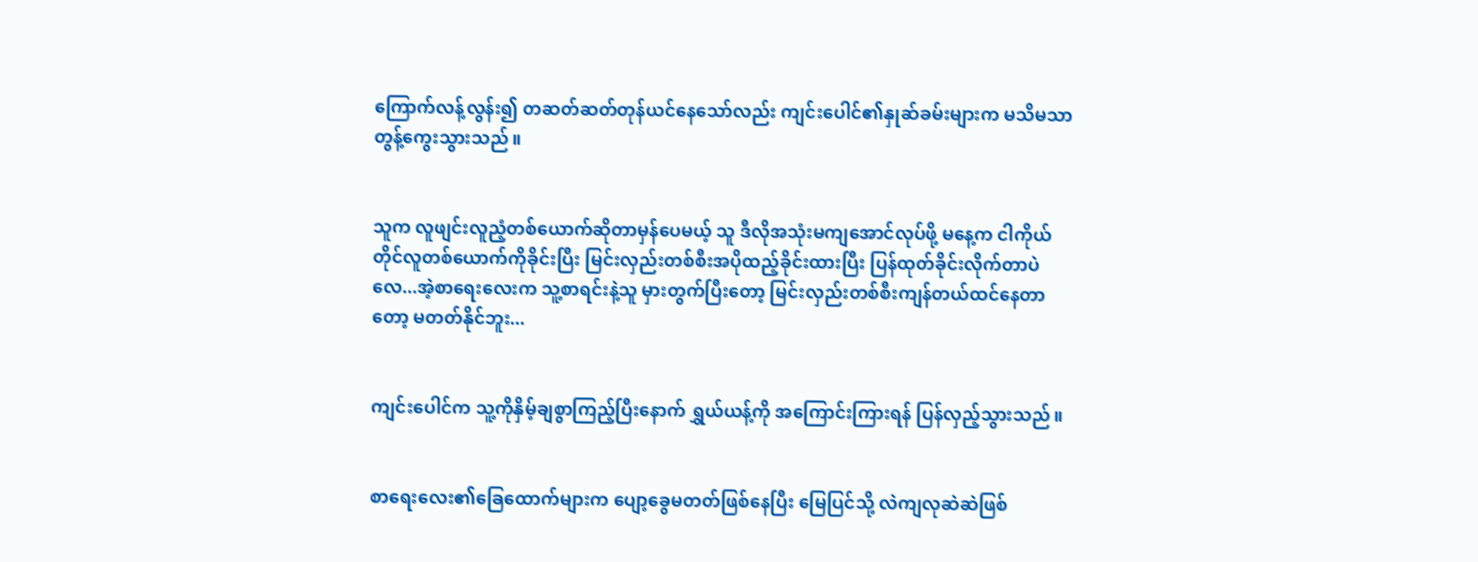ကြောက်လန့်လွန်း၍ တဆတ်ဆတ်တုန်ယင်နေသော်လည်း ကျင်းပေါင်၏နှုဆ်ခမ်းများက မသိမသာတွန့်ကွေးသွားသည်။


သူက လူဖျင်းလူညံ့တစ်ယောက်ဆိုတာမှန်ပေမယ့် သူ ဒီလိုအသုံးမကျအောင်လုပ်ဖို့ မနေ့က ငါကိုယ်တိုင်လူတစ်ယောက်ကိုခိုင်းပြီး မြင်းလှည်းတစ်စီးအပိုထည့်ခိုင်းထားပြီး ပြန်ထုတ်ခိုင်းလိုက်တာပဲလေ...အဲ့စာရေးလေးက သူ့စာရင်းနဲ့သူ မှားတွက်ပြီးတော့ မြင်းလှည်းတစ်စီးကျန်တယ်ထင်နေတာတော့ မတတ်နိုင်ဘူး...


ကျင်းပေါင်က သူ့ကိုနှိမ့်ချစွာကြည့်ပြီးနောက် ရွှယ်ယန့်ကို အကြောင်းကြားရန် ပြန်လှည့်သွားသည်။


စာရေးလေး၏ခြေထောက်များက ပျော့ခွေမတတ်ဖြစ်နေပြီး မြေပြင်သို့ လဲကျလုဆဲဆဲဖြစ်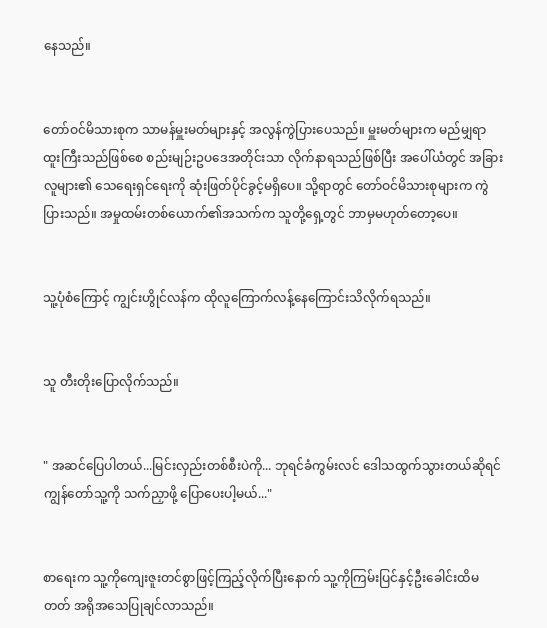နေသည်။


တော်ဝင်မိသားစုက သာမန်မှူးမတ်များနှင့် အလွန်ကွဲပြားပေသည်။ မှူးမတ်များက မည်မျှရာထူးကြီးသည်ဖြစ်စေ စည်းမျဉ်းဥပဒေအတိုင်းသာ လိုက်နာရသည်ဖြစ်ပြီး အပေါ်ယံတွင် အခြားလူများ၏ သေရေးရှင်ရေးကို ဆုံးဖြတ်ပိုင်ခွင့်မရှိပေ။ သို့ရာတွင် တော်ဝင်မိသားစုများက ကွဲပြားသည်။ အမှုထမ်းတစ်ယောက်၏အသက်က သူတို့ရှေ့တွင် ဘာမှမဟုတ်တော့ပေ။


သူ့ပုံစံကြောင့် ကျွင်းဟွိုင်လန်က ထိုလူကြောက်လန့်နေကြောင်းသိလိုက်ရသည်။


သူ တီးတိုးပြောလိုက်သည်။


" အဆင်ပြေပါတယ်...မြင်းလှည်းတစ်စီးပဲကို... ဘုရင်ခံကွမ်းလင် ဒေါသထွက်သွားတယ်ဆိုရင် ကျွန်တော်သူ့ကို သက်ညှာဖို့ ပြောပေးပါ့မယ်..."


စာရေးက သူ့ကိုကျေးဇူးတင်စွာဖြင့်ကြည့်လိုက်ပြီးနောက် သူ့ကိုကြမ်းပြင်နှင့်ဦးခေါင်းထိမတတ် အရိုအသေပြုချင်လာသည်။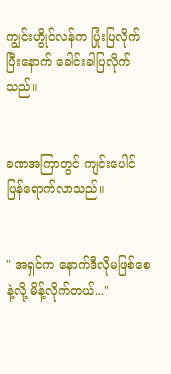ကျွင်းဟွိုင်လန်က ပြုံးပြလိုက်ပြီးနောက် ခေါင်းခါပြလိုက်သည်။


ခဏအကြာတွင် ကျင်းပေါင်ပြန်ရောက်လာသည်။


" အရှင်က နောက်ဒီလိုမဖြစ်စေနဲ့လို့ မိန့်လိုက်တယ်..."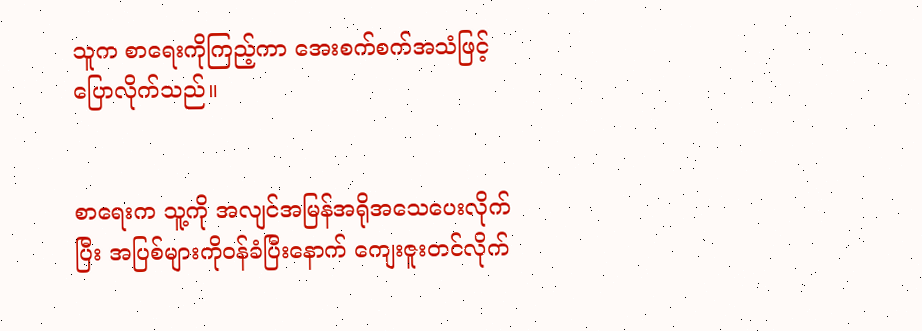သူက စာရေးကိုကြည့်ကာ အေးစက်စက်အသံဖြင့် ပြောလိုက်သည်။


စာရေးက သူ့ကို အလျင်အမြန်အရိုအသေပေးလိုက်ပြီး အပြစ်များကိုဝန်ခံပြီးနောက် ကျေးဇူးတင်လိုက်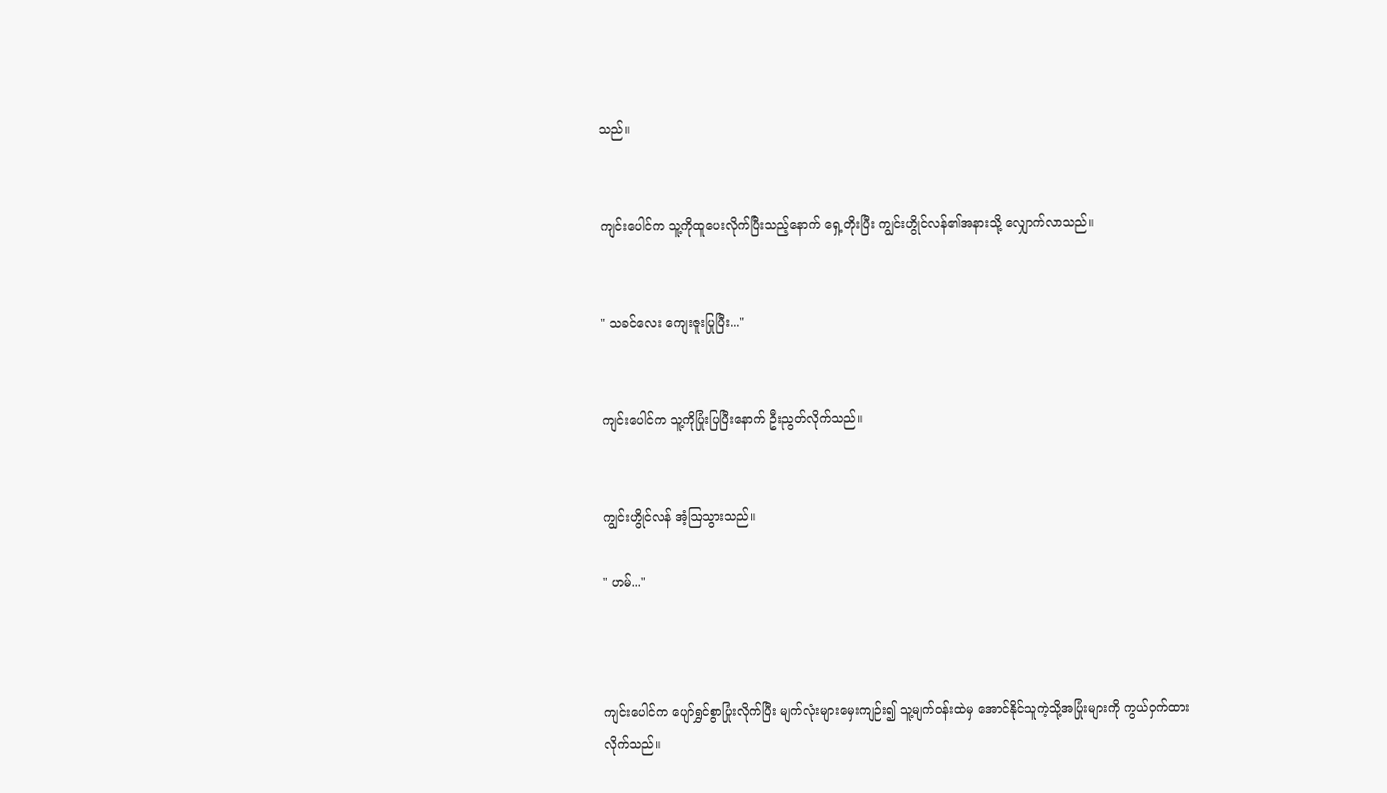သည်။


ကျင်းပေါင်က သူ့ကိုထူပေးလိုက်ပြီးသည့်နောက် ရှေ့တိုးပြီး ကျွင်းဟွိုင်လန်၏အနားသို့ လျှောက်လာသည်။


" သခင်လေး ကျေးဇူးပြုပြီး..."


ကျင်းပေါင်က သူ့ကိုပြုံးပြပြီးနောက် ဦးညွတ်လိုက်သည်။


ကျွင်းဟွိုင်လန် အံ့ဩသွားသည်။

" ဟမ်..."



ကျင်းပေါင်က ပျော်ရွှင်စွာပြုံးလိုက်ပြီး မျက်လုံးများမှေးကျဉ်း၍ သူ့မျက်ဝန်းထဲမှ အောင်နိုင်သူကဲ့သို့အပြုံးများကို ကွယ်ဝှက်ထားလိုက်သည်။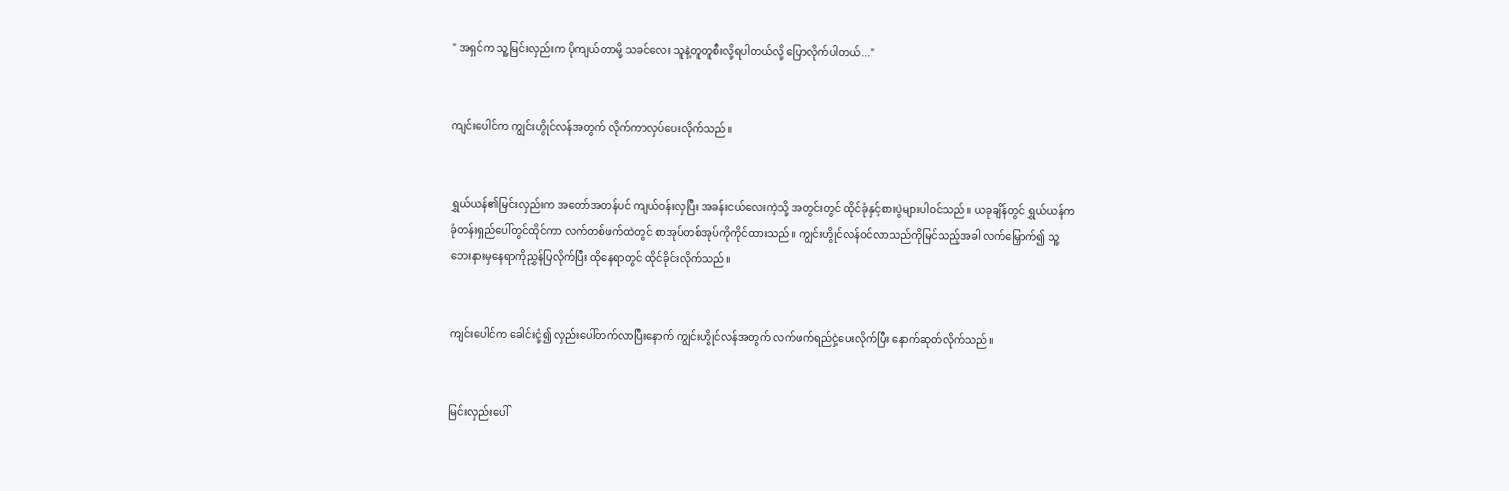" အရှင်က သူ့မြင်းလှည်းက ပိုကျယ်တာမို့ သခင်လေး သူနဲ့တူတူစီးလို့ရပါတယ်လို့ ပြောလိုက်ပါတယ်..."


ကျင်းပေါင်က ကျွင်းဟွိုင်လန်အတွက် လိုက်ကာလှပ်ပေးလိုက်သည်။


ရွှယ်ယန်၏မြင်းလှည်းက အတော်အတန်ပင် ကျယ်ဝန်းလှပြီး အခန်းငယ်လေးကဲ့သို့ အတွင်းတွင် ထိုင်ခုံနှင့်စားပွဲများပါဝင်သည်။ ယခုချိန်တွင် ရွှယ်ယန်က ခုံတန်းရှည်ပေါ်တွင်ထိုင်ကာ လက်တစ်ဖက်ထဲတွင် စာအုပ်တစ်အုပ်ကိုကိုင်ထားသည်။ ကျွင်းဟွိုင်လန်ဝင်လာသည်ကိုမြင်သည့်အခါ လက်မြှောက်၍ သူ့ဘေးနားမှနေရာကိုညွှန်ပြလိုက်ပြီး ထိုနေရာတွင် ထိုင်ခိုင်းလိုက်သည်။


ကျင်းပေါင်က ခေါင်းငုံ့၍ လှည်းပေါ်တက်လာပြီးနောက် ကျွင်းဟွိုင်လန်အတွက် လက်ဖက်ရည်ငှဲ့ပေးလိုက်ပြီး နောက်ဆုတ်လိုက်သည်။


မြင်းလှည်းပေါ်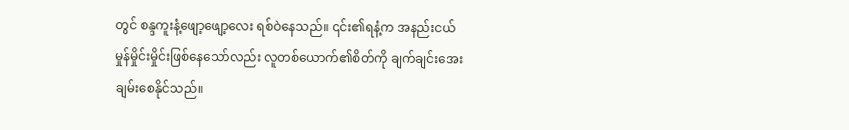တွင် စန္ဒကူးနံ့ဖျော့ဖျော့လေး ရစ်ဝဲနေသည်။ ၎င်း၏ရနံ့က အနည်းငယ်မှုန်မှိုင်းမှိုင်းဖြစ်နေသော်လည်း လူတစ်ယောက်၏စိတ်ကို ချက်ချင်းအေးချမ်းစေနိုင်သည်။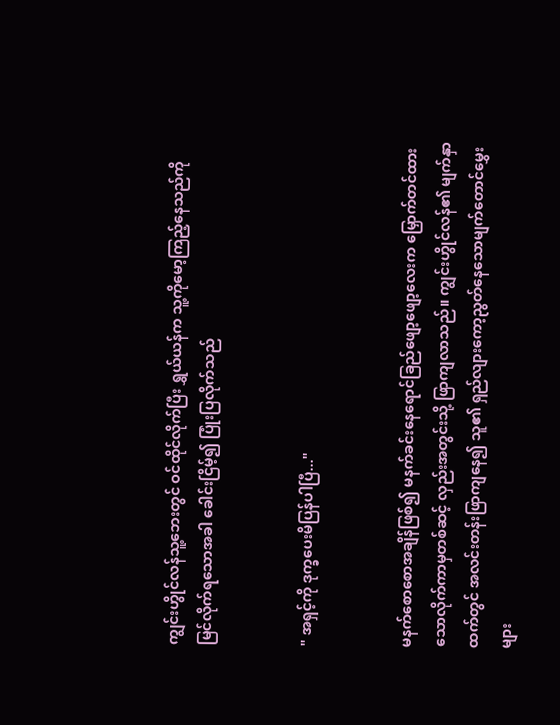ကျွင်းဟွိုင်လန်သူ့ဘေးတွင် ဝင်ထိုင်လိုက်ပြီး ရွှယ်ယန်က သူ့ကိုမော့ကြည့်နေသည်ကို မြင်လိုက်ရသောအခါ ခေါင်းငြိမ့်၍ ပြုံးပြလိုက်သည်


" အရှင့်ကို ဒုက္ခပေးမိပြန်ပါပြီ..."


မနက်စောစောအချိန်ဖြစ်၍ မနက်ခင်းနေရောင်ခြည်ဖျော့ဖျော့လေးက မြှောက်တင်ထားသောလိုက်ကာမှတစ်ဆင့် လှည်းအတွင်းသို့ ဖြာကျလာသည်။ ကျွင်းဟွိုင်လန်၏ မျက်နှာထက်တွင် အလင်းတန်းဖြာကျနေ၍ သူ၏ ရှည်လျားကော့ညွတ်နေသောမျက်တောင်မွှေးများ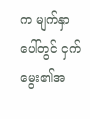က မျက်နှာပေါ်တွင် ငှက်မွေး‌၏အ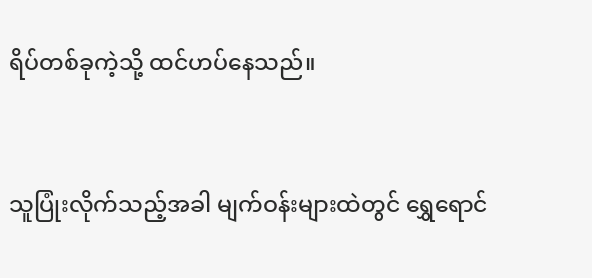ရိပ်တစ်ခုကဲ့သို့ ထင်ဟပ်နေသည်။


သူပြုံးလိုက်သည့်အခါ မျက်ဝန်းများထဲတွင် ရွှေရောင်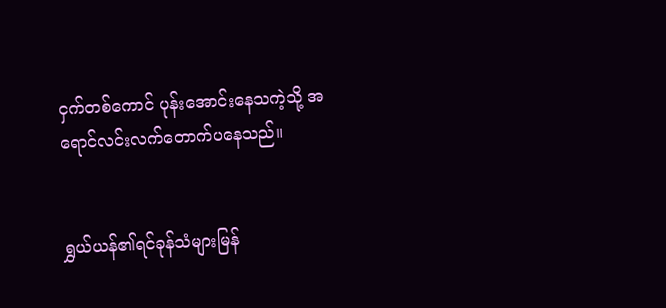ငှက်တစ်ကောင် ပုန်းအောင်းနေသကဲ့သို့ အရောင်လင်းလက်တောက်ပနေသည်။


ရွှယ်ယန်၏ရင်ခုန်သံများမြန်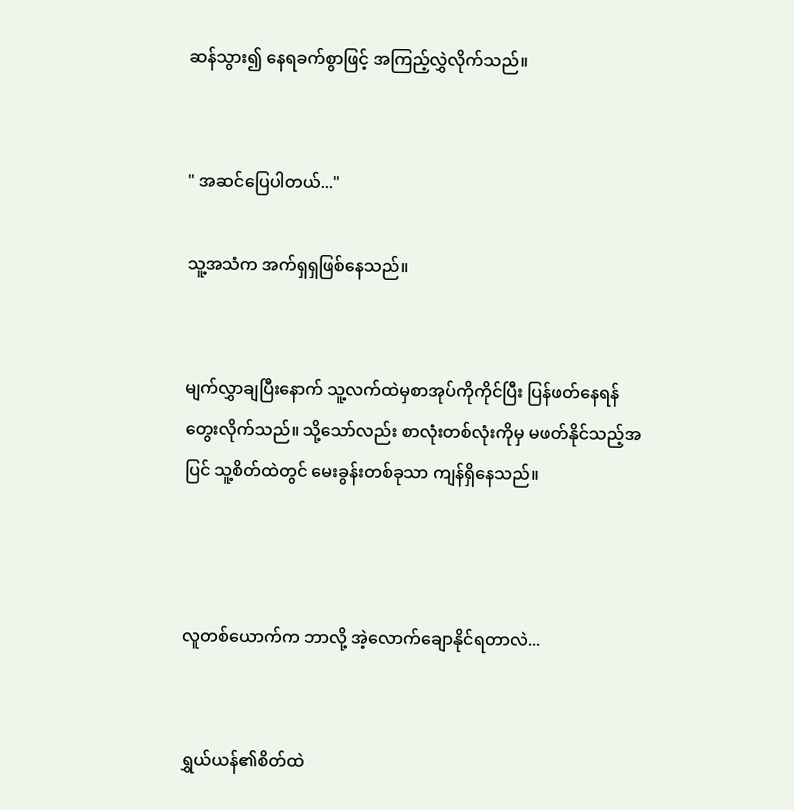ဆန်သွား၍ နေရခက်စွာဖြင့် အကြည့်လွှဲလိုက်သည်။


" အဆင်ပြေပါတယ်..."

သူ့အသံက အက်ရှရှဖြစ်နေသည်။


မျက်လွှာချပြီးနောက် သူ့လက်ထဲမှစာအုပ်ကိုကိုင်ပြီး ပြန်ဖတ်နေရန်တွေးလိုက်သည်။ သို့သော်လည်း စာလုံးတစ်လုံးကိုမှ မဖတ်နိုင်သည့်အပြင် သူ့စိတ်ထဲတွင် မေးခွန်းတစ်ခုသာ ကျန်ရှိနေသည်။



လူတစ်ယောက်က ဘာလို့ အဲ့လောက်ချောနိုင်ရတာလဲ...


ရွှယ်ယန်၏စိတ်ထဲ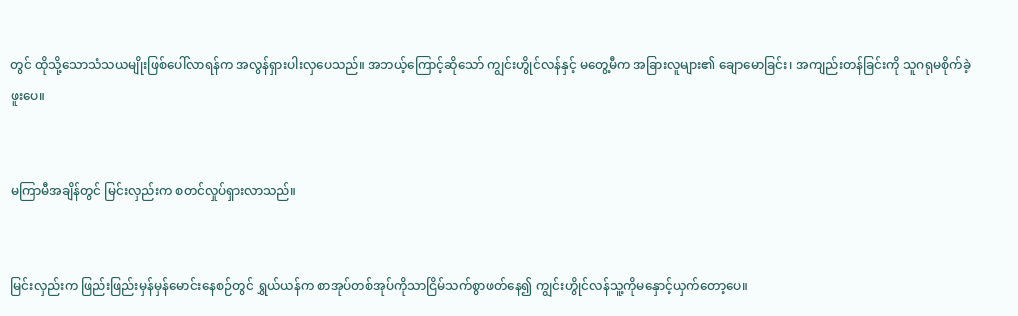တွင် ထိုသို့သောသံသယမျိုးဖြစ်ပေါ်လာရန်က အလွန်ရှားပါးလှပေသည်။ အဘယ့်ကြောင့်ဆိုသော် ကျွင်းဟွိုင်လန်နှင့် မတွေ့မီက အခြားလူများ၏ ချောမောခြင်း၊ အကျည်းတန်ခြင်းကို သူဂရုမစိုက်ခဲ့ဖူးပေ။


မကြာမီအချိန်တွင် မြင်းလှည်းက စတင်လှုပ်ရှားလာသည်။


မြင်းလှည်းက ဖြည်းဖြည်းမှန်မှန်မောင်းနေစဉ်တွင် ရွှယ်ယန်က စာအုပ်တစ်အုပ်ကိုသာငြိမ်သက်စွာဖတ်နေ၍ ကျွင်းဟွိုင်လန်သူ့ကိုမနှောင့်ယှက်တော့ပေ။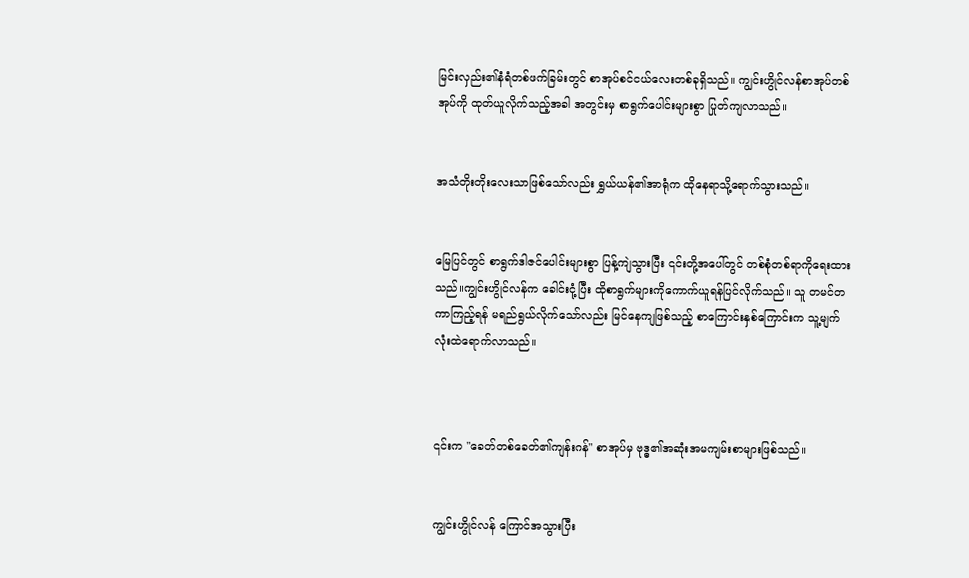မြင်းလှည်း၏နံရံတစ်ဖက်ခြမ်းတွင် စာအုပ်စင်ငယ်လေးတစ်ခုရှိသည်။ ကျွင်းဟွိုင်လန်စာအုပ်တစ်အုပ်ကို ထုတ်ယူလိုက်သည့်အခါ အတွင်းမှ စာရွက်ပေါင်းများစွာ ပြုတ်ကျလာသည်။


အသံတိုးတိုးလေးသာဖြစ်သော်လည်း ရွှယ်ယန်၏အာရုံက ထိုနေရာသို့ရောက်သွားသည်။


မြေပြင်တွင် စာရွက်ဒါဇင်ပေါင်းများစွာ ပြန့်ကျဲသွားပြီး ၎င်းတို့အပေါ်တွင် တစ်စုံတစ်ရာကိုရေးထားသည်။ကျွင်းဟွိုင်လန်က ခေါင်းငုံ့ပြီး ထိုစာရွက်များကိုကောက်ယူရန်ပြင်လိုက်သည်။ သူ တမင်တကာကြည့်ရန် မရည်ရွယ်လိုက်သော်လည်း မြင်နေကျဖြစ်သည့် စာကြောင်းနှစ်ကြောင်းက သူ့မျက်လုံးထဲရောက်လာသည်။



၎င်းက "ခေတ်တစ်ခေတ်၏ကျန်းဂန်" စာအုပ်မှ ဗုဒ္ဓ၏အဆုံးအမကျမ်းစာများဖြစ်သည်။


ကျွင်းဟွိုင်လန် ကြောင်အသွားပြီး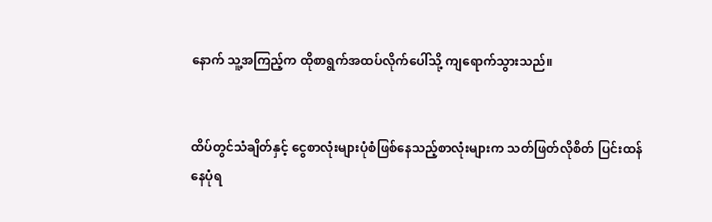နောက် သူ့အကြည့်က ထိုစာရွက်အထပ်လိုက်ပေါ်သို့ ကျရောက်သွားသည်။


ထိပ်တွင်သံချိတ်နှင့် ငွေစာလုံးများပုံစံဖြစ်နေသည့်စာလုံးများက သတ်ဖြတ်လိုစိတ် ပြင်းထန်နေပုံရ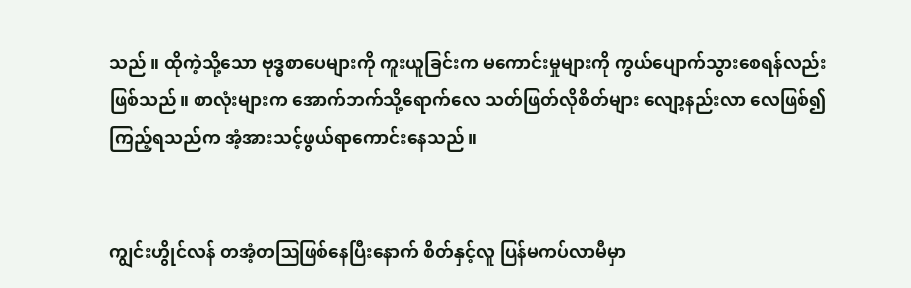သည်။ ထိုကဲ့သို့သော ဗုဒ္ဓစာပေများကို ကူးယူခြင်းက မကောင်းမှုများကို ကွယ်ပျောက်သွားစေရန်လည်းဖြစ်သည်။ စာလုံးများက အောက်ဘက်သို့ရောက်လေ သတ်ဖြတ်လိုစိတ်များ လျော့နည်းလာ လေဖြစ်၍ ကြည့်ရသည်က အံ့အားသင့်ဖွယ်ရာကောင်းနေသည်။


ကျွင်းဟွိုင်လန် တအံ့တဩဖြစ်နေပြီးနောက် စိတ်နှင့်လူ ပြန်မကပ်လာမီမှာ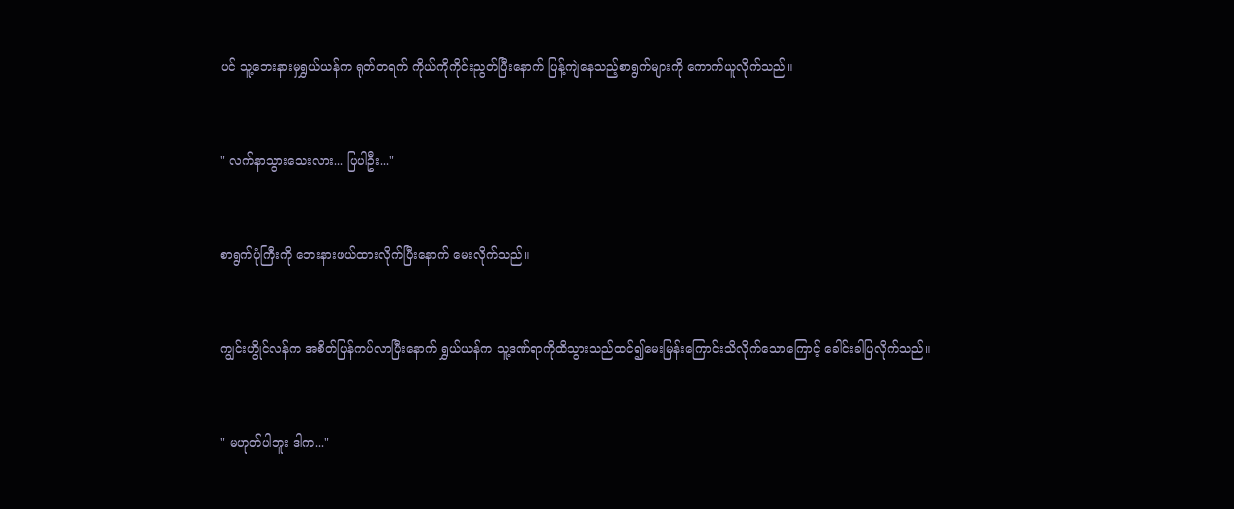ပင် သူ့ဘေးနားမှရွှယ်ယန်က ရုတ်တရက် ကိုယ်ကိုကိုင်းညွတ်ပြီးနောက် ပြန့်ကျဲနေသည့်စာရွက်များကို ကောက်ယူလိုက်သည်။


" လက်နာသွားသေးလား... ပြပါဦး..."


စာရွက်ပုံကြီးကို ဘေးနားဖယ်ထားလိုက်ပြီးနောက် မေးလိုက်သည်။


ကျွင်းဟွိုင်လန်က အစိတ်ပြန်ကပ်လာပြီးနောက် ရွှယ်ယန်က သူ့ဒဏ်ရာကိုထိသွားသည်ထင်၍မေးမြန်းကြောင်းသိလိုက်သောကြောင့် ခေါင်းခါပြလိုက်သည်။


" မဟုတ်ပါဘူး ဒါက..."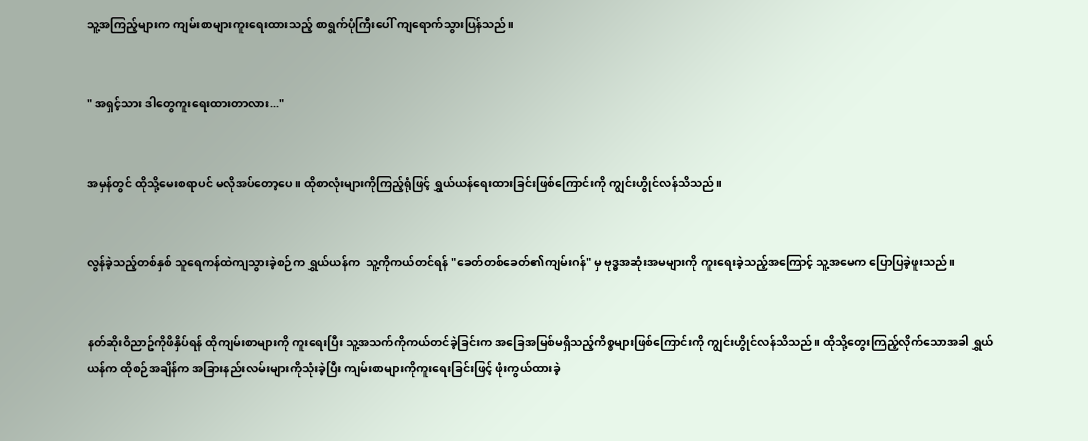သူ့အကြည့်များက ကျမ်းစာများကူးရေးထားသည့် စာရွက်ပုံကြီးပေါ် ကျရောက်သွားပြန်သည်။


" အရှင့်သား ဒါတွေကူးရေးထားတာလား..."


အမှန်တွင် ထိုသို့မေးစရာပင် မလိုအပ်တော့ပေ။ ထိုစာလုံးများကိုကြည့်ရုံဖြင့် ရွှယ်ယန်ရေးထားခြင်းဖြစ်ကြောင်းကို ကျွင်းဟွိုင်လန်သိသည်။


လွန်ခဲ့သည့်တစ်နှစ် သူရေကန်ထဲကျသွားခဲ့စဉ်က ရွှယ်ယန်က ‌ သူ့ကိုကယ်တင်ရန် "ခေတ်တစ်ခေတ်၏ကျမ်းဂန်" မှ ဗုဒ္ဓအဆုံးအမများကို ကူးရေးခဲ့သည့်အကြောင့် သူ့အမေက ပြောပြခဲ့ဖူးသည်။


နတ်ဆိုးဝိညာဥ်ကိုဖိနှိပ်ရန် ထိုကျမ်းစာများကို ကူး‌ရေးပြီး သူ့အသက်ကိုကယ်တင်ခဲ့ခြင်းက အခြေအမြစ်မရှိသည့်ကိစ္စများဖြစ်ကြောင်းကို ကျွင်းဟွိုင်လန်သိသည်။ ထိုသို့တွေးကြည့်လိုက်သောအခါ ရွှယ်ယန်က ထိုစဉ်အချိန်က အခြားနည်းလမ်းများကိုသုံးခဲ့ပြီး ကျမ်းစာများကိုကူးရေးခြင်းဖြင့် ဖုံးကွယ်ထားခဲ့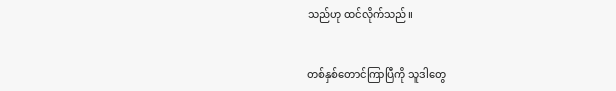သည်ဟု ထင်လိုက်သည်။


တစ်နှစ်တောင်ကြာပြီကို သူဒါတွေ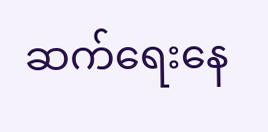ဆက်ရေးနေ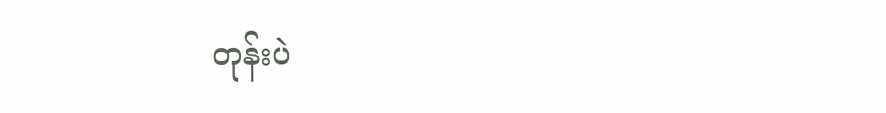တုန်းပဲ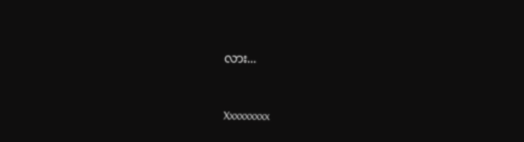လား...


Xxxxxxxxx